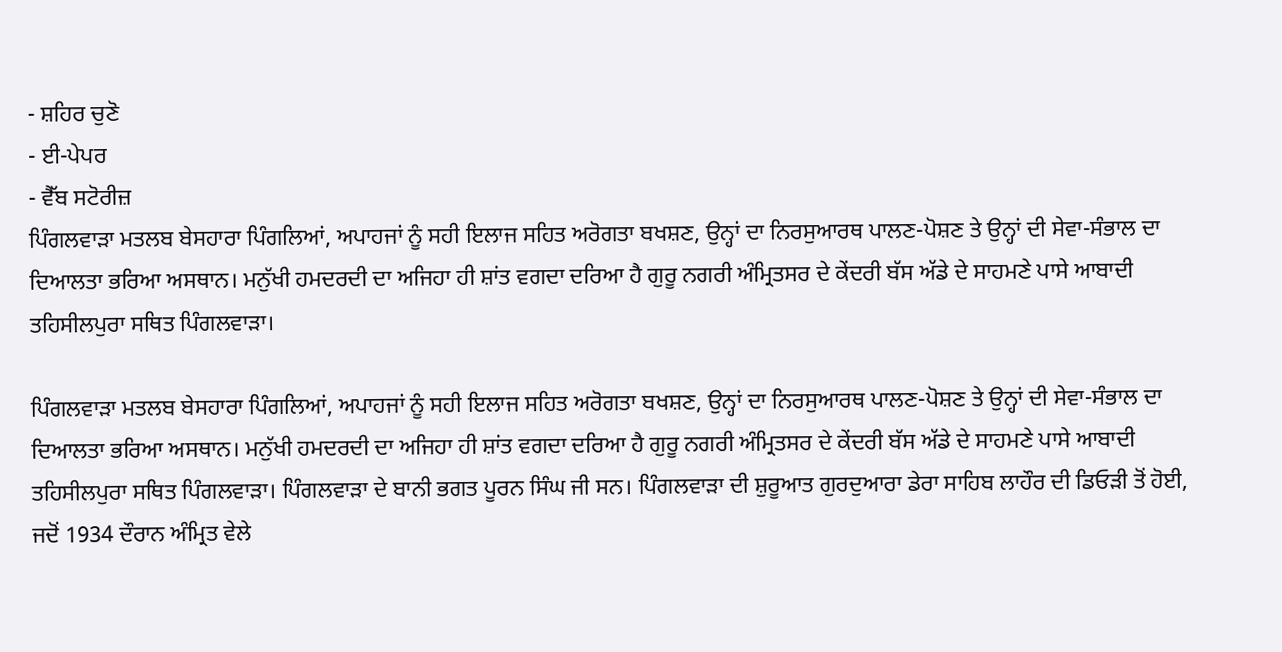- ਸ਼ਹਿਰ ਚੁਣੋ
- ਈ-ਪੇਪਰ
- ਵੈੱਬ ਸਟੋਰੀਜ਼
ਪਿੰਗਲਵਾੜਾ ਮਤਲਬ ਬੇਸਹਾਰਾ ਪਿੰਗਲਿਆਂ, ਅਪਾਹਜਾਂ ਨੂੰ ਸਹੀ ਇਲਾਜ ਸਹਿਤ ਅਰੋਗਤਾ ਬਖਸ਼ਣ, ਉਨ੍ਹਾਂ ਦਾ ਨਿਰਸੁਆਰਥ ਪਾਲਣ-ਪੋਸ਼ਣ ਤੇ ਉਨ੍ਹਾਂ ਦੀ ਸੇਵਾ-ਸੰਭਾਲ ਦਾ ਦਿਆਲਤਾ ਭਰਿਆ ਅਸਥਾਨ। ਮਨੁੱਖੀ ਹਮਦਰਦੀ ਦਾ ਅਜਿਹਾ ਹੀ ਸ਼ਾਂਤ ਵਗਦਾ ਦਰਿਆ ਹੈ ਗੁਰੂ ਨਗਰੀ ਅੰਮ੍ਰਿਤਸਰ ਦੇ ਕੇਂਦਰੀ ਬੱਸ ਅੱਡੇ ਦੇ ਸਾਹਮਣੇ ਪਾਸੇ ਆਬਾਦੀ ਤਹਿਸੀਲਪੁਰਾ ਸਥਿਤ ਪਿੰਗਲਵਾੜਾ।

ਪਿੰਗਲਵਾੜਾ ਮਤਲਬ ਬੇਸਹਾਰਾ ਪਿੰਗਲਿਆਂ, ਅਪਾਹਜਾਂ ਨੂੰ ਸਹੀ ਇਲਾਜ ਸਹਿਤ ਅਰੋਗਤਾ ਬਖਸ਼ਣ, ਉਨ੍ਹਾਂ ਦਾ ਨਿਰਸੁਆਰਥ ਪਾਲਣ-ਪੋਸ਼ਣ ਤੇ ਉਨ੍ਹਾਂ ਦੀ ਸੇਵਾ-ਸੰਭਾਲ ਦਾ ਦਿਆਲਤਾ ਭਰਿਆ ਅਸਥਾਨ। ਮਨੁੱਖੀ ਹਮਦਰਦੀ ਦਾ ਅਜਿਹਾ ਹੀ ਸ਼ਾਂਤ ਵਗਦਾ ਦਰਿਆ ਹੈ ਗੁਰੂ ਨਗਰੀ ਅੰਮ੍ਰਿਤਸਰ ਦੇ ਕੇਂਦਰੀ ਬੱਸ ਅੱਡੇ ਦੇ ਸਾਹਮਣੇ ਪਾਸੇ ਆਬਾਦੀ ਤਹਿਸੀਲਪੁਰਾ ਸਥਿਤ ਪਿੰਗਲਵਾੜਾ। ਪਿੰਗਲਵਾੜਾ ਦੇ ਬਾਨੀ ਭਗਤ ਪੂਰਨ ਸਿੰਘ ਜੀ ਸਨ। ਪਿੰਗਲਵਾੜਾ ਦੀ ਸ਼ੁਰੂਆਤ ਗੁਰਦੁਆਰਾ ਡੇਰਾ ਸਾਹਿਬ ਲਾਹੌਰ ਦੀ ਡਿਓੜੀ ਤੋਂ ਹੋਈ, ਜਦੋਂ 1934 ਦੌਰਾਨ ਅੰਮ੍ਰਿਤ ਵੇਲੇ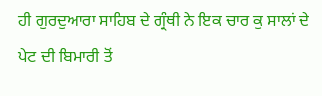ਹੀ ਗੁਰਦੁਆਰਾ ਸਾਹਿਬ ਦੇ ਗ੍ਰੰਥੀ ਨੇ ਇਕ ਚਾਰ ਕੁ ਸਾਲਾਂ ਦੇ ਪੇਟ ਦੀ ਬਿਮਾਰੀ ਤੋਂ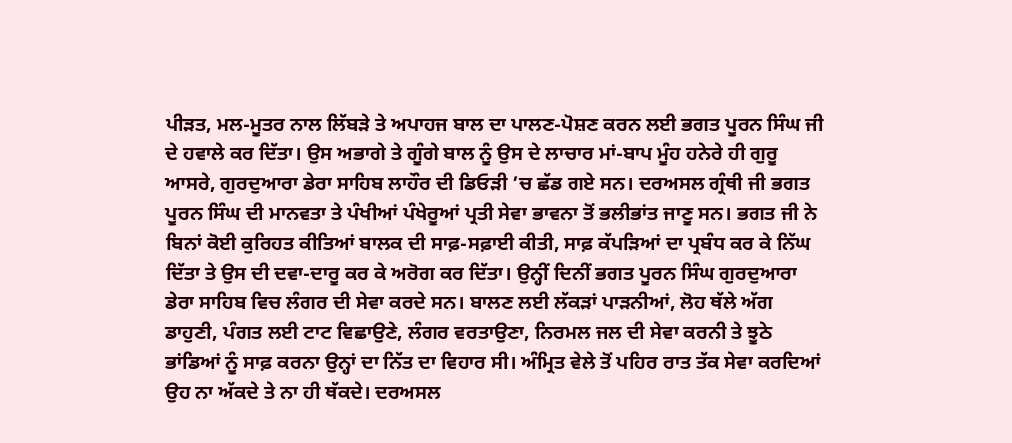ਪੀੜਤ, ਮਲ-ਮੂਤਰ ਨਾਲ ਲਿੱਬੜੇ ਤੇ ਅਪਾਹਜ ਬਾਲ ਦਾ ਪਾਲਣ-ਪੋਸ਼ਣ ਕਰਨ ਲਈ ਭਗਤ ਪੂਰਨ ਸਿੰਘ ਜੀ ਦੇ ਹਵਾਲੇ ਕਰ ਦਿੱਤਾ। ਉਸ ਅਭਾਗੇ ਤੇ ਗੂੰਗੇ ਬਾਲ ਨੂੰ ਉਸ ਦੇ ਲਾਚਾਰ ਮਾਂ-ਬਾਪ ਮੂੰਹ ਹਨੇਰੇ ਹੀ ਗੁਰੂ ਆਸਰੇ, ਗੁਰਦੁਆਰਾ ਡੇਰਾ ਸਾਹਿਬ ਲਾਹੌਰ ਦੀ ਡਿਓੜੀ ’ਚ ਛੱਡ ਗਏ ਸਨ। ਦਰਅਸਲ ਗ੍ਰੰਥੀ ਜੀ ਭਗਤ ਪੂਰਨ ਸਿੰਘ ਦੀ ਮਾਨਵਤਾ ਤੇ ਪੰਖੀਆਂ ਪੰਖੇਰੂਆਂ ਪ੍ਰਤੀ ਸੇਵਾ ਭਾਵਨਾ ਤੋਂ ਭਲੀਭਾਂਤ ਜਾਣੂ ਸਨ। ਭਗਤ ਜੀ ਨੇ ਬਿਨਾਂ ਕੋਈ ਕੁਰਿਹਤ ਕੀਤਿਆਂ ਬਾਲਕ ਦੀ ਸਾਫ਼-ਸਫ਼ਾਈ ਕੀਤੀ, ਸਾਫ਼ ਕੱਪੜਿਆਂ ਦਾ ਪ੍ਰਬੰਧ ਕਰ ਕੇ ਨਿੱਘ ਦਿੱਤਾ ਤੇ ਉਸ ਦੀ ਦਵਾ-ਦਾਰੂ ਕਰ ਕੇ ਅਰੋਗ ਕਰ ਦਿੱਤਾ। ਉਨ੍ਹੀਂ ਦਿਨੀਂ ਭਗਤ ਪੂਰਨ ਸਿੰਘ ਗੁਰਦੁਆਰਾ ਡੇਰਾ ਸਾਹਿਬ ਵਿਚ ਲੰਗਰ ਦੀ ਸੇਵਾ ਕਰਦੇ ਸਨ। ਬਾਲਣ ਲਈ ਲੱਕੜਾਂ ਪਾੜਨੀਆਂ, ਲੋਹ ਥੱਲੇ ਅੱਗ ਡਾਹੁਣੀ, ਪੰਗਤ ਲਈ ਟਾਟ ਵਿਛਾਉਣੇ, ਲੰਗਰ ਵਰਤਾਉਣਾ, ਨਿਰਮਲ ਜਲ ਦੀ ਸੇਵਾ ਕਰਨੀ ਤੇ ਝੂਠੇ ਭਾਂਡਿਆਂ ਨੂੰ ਸਾਫ਼ ਕਰਨਾ ਉਨ੍ਹਾਂ ਦਾ ਨਿੱਤ ਦਾ ਵਿਹਾਰ ਸੀ। ਅੰਮ੍ਰਿਤ ਵੇਲੇ ਤੋਂ ਪਹਿਰ ਰਾਤ ਤੱਕ ਸੇਵਾ ਕਰਦਿਆਂ ਉਹ ਨਾ ਅੱਕਦੇ ਤੇ ਨਾ ਹੀ ਥੱਕਦੇ। ਦਰਅਸਲ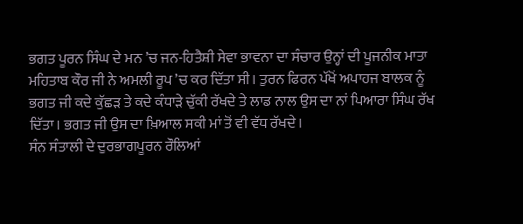ਭਗਤ ਪੂਰਨ ਸਿੰਘ ਦੇ ਮਨ ’ਚ ਜਨ-ਹਿਤੈਸ਼ੀ ਸੇਵਾ ਭਾਵਨਾ ਦਾ ਸੰਚਾਰ ਉਨ੍ਹਾਂ ਦੀ ਪੂਜਨੀਕ ਮਾਤਾ ਮਹਿਤਾਬ ਕੌਰ ਜੀ ਨੇ ਅਮਲੀ ਰੂਪ ’ਚ ਕਰ ਦਿੱਤਾ ਸੀ। ਤੁਰਨ ਫਿਰਨ ਪੱਖੋਂ ਅਪਾਹਜ ਬਾਲਕ ਨੂੰ ਭਗਤ ਜੀ ਕਦੇ ਕੁੱਛੜ ਤੇ ਕਦੇ ਕੰਧਾੜੇ ਚੁੱਕੀ ਰੱਖਦੇ ਤੇ ਲਾਡ ਨਾਲ ਉਸ ਦਾ ਨਾਂ ਪਿਆਰਾ ਸਿੰਘ ਰੱਖ ਦਿੱਤਾ। ਭਗਤ ਜੀ ਉਸ ਦਾ ਖ਼ਿਆਲ ਸਕੀ ਮਾਂ ਤੋਂ ਵੀ ਵੱਧ ਰੱਖਦੇ।
ਸੰਨ ਸੰਤਾਲੀ ਦੇ ਦੁਰਭਾਗਪੂਰਨ ਰੌਲਿਆਂ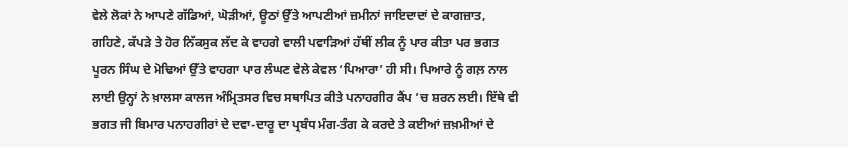ਵੇਲੇ ਲੋਕਾਂ ਨੇ ਆਪਣੇ ਗੱਡਿਆਂ, ਘੋੜੀਆਂ, ਊਠਾਂ ਉੱਤੇ ਆਪਣੀਆਂ ਜ਼ਮੀਨਾਂ ਜਾਇਦਾਦਾਂ ਦੇ ਕਾਗਜ਼ਾਤ, ਗਹਿਣੇ, ਕੱਪੜੇ ਤੇ ਹੋਰ ਨਿੱਕਸੁਕ ਲੱਦ ਕੇ ਵਾਹਗੇ ਵਾਲੀ ਪਵਾੜਿਆਂ ਹੱਥੀਂ ਲੀਕ ਨੂੰ ਪਾਰ ਕੀਤਾ ਪਰ ਭਗਤ ਪੂਰਨ ਸਿੰਘ ਦੇ ਮੋਢਿਆਂ ਉੱਤੇ ਵਾਹਗਾ ਪਾਰ ਲੰਘਣ ਵੇਲੇ ਕੇਵਲ ‘ਪਿਆਰਾ’ ਹੀ ਸੀ। ਪਿਆਰੇ ਨੂੰ ਗਲ਼ ਨਾਲ ਲਾਈ ਉਨ੍ਹਾਂ ਨੇ ਖ਼ਾਲਸਾ ਕਾਲਜ ਅੰਮ੍ਰਿਤਸਰ ਵਿਚ ਸਥਾਪਿਤ ਕੀਤੇ ਪਨਾਹਗੀਰ ਕੈਂਪ ’ਚ ਸ਼ਰਨ ਲਈ। ਇੱਥੇ ਵੀ ਭਗਤ ਜੀ ਬਿਮਾਰ ਪਨਾਹਗੀਰਾਂ ਦੇ ਦਵਾ-ਦਾਰੂ ਦਾ ਪ੍ਰਬੰਧ ਮੰਗ-ਤੰਗ ਕੇ ਕਰਦੇ ਤੇ ਕਈਆਂ ਜ਼ਖ਼ਮੀਆਂ ਦੇ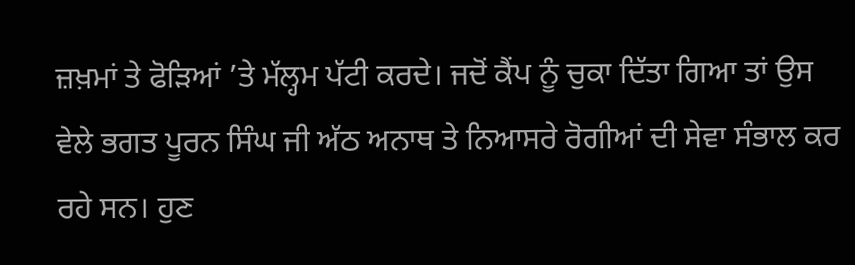ਜ਼ਖ਼ਮਾਂ ਤੇ ਫੋੜਿਆਂ ’ਤੇ ਮੱਲ੍ਹਮ ਪੱਟੀ ਕਰਦੇ। ਜਦੋਂ ਕੈਂਪ ਨੂੰ ਚੁਕਾ ਦਿੱਤਾ ਗਿਆ ਤਾਂ ਉਸ ਵੇਲੇ ਭਗਤ ਪੂਰਨ ਸਿੰਘ ਜੀ ਅੱਠ ਅਨਾਥ ਤੇ ਨਿਆਸਰੇ ਰੋਗੀਆਂ ਦੀ ਸੇਵਾ ਸੰਭਾਲ ਕਰ ਰਹੇ ਸਨ। ਹੁਣ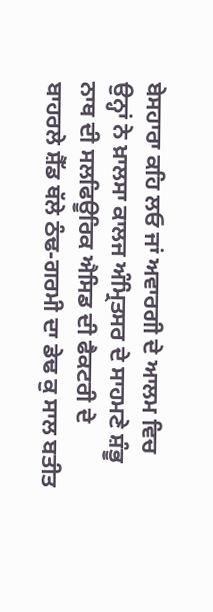ਬੇਸਹਾਰਾ ਕਹਿ ਲਓ ਜਾਂ ਅਵਾਰਗੀ ਦੇ ਆਲਮ ਵਿਚ ਉਨ੍ਹਾਂ ਨੇ ਖ਼ਾਲਸਾ ਕਾਲਜ ਅੰਮ੍ਰਿਤਸਰ ਦੇ ਸਾਹਮਣੇ ਸ਼ੰਭੂ ਨਾਥ ਦੀ ਸਲਫਿਊਰਿਕ ਐਸਿਡ ਦੀ ਫੈਕਟਰੀ ਦੇ ਬਾਹਰਲੇ ਸ਼ੈੱਡ ਥੱਲੇ ਠੰਢ-ਗਰਮੀ ਦਾ ਡੇਢ ਕੁ ਸਾਲ ਬਤੀਤ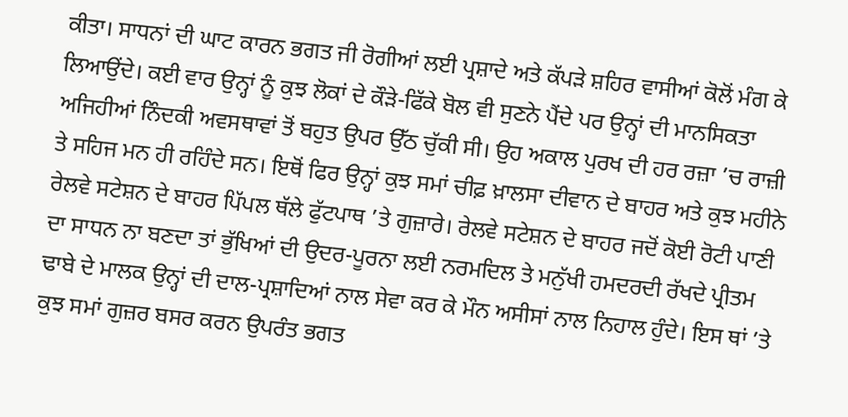ਕੀਤਾ। ਸਾਧਨਾਂ ਦੀ ਘਾਟ ਕਾਰਨ ਭਗਤ ਜੀ ਰੋਗੀਆਂ ਲਈ ਪ੍ਰਸ਼ਾਦੇ ਅਤੇ ਕੱਪੜੇ ਸ਼ਹਿਰ ਵਾਸੀਆਂ ਕੋਲੋਂ ਮੰਗ ਕੇ ਲਿਆਉਂਦੇ। ਕਈ ਵਾਰ ਉਨ੍ਹਾਂ ਨੂੰ ਕੁਝ ਲੋਕਾਂ ਦੇ ਕੌੜੇ-ਫਿੱਕੇ ਬੋਲ ਵੀ ਸੁਣਨੇ ਪੈਂਦੇ ਪਰ ਉਨ੍ਹਾਂ ਦੀ ਮਾਨਸਿਕਤਾ ਅਜਿਹੀਆਂ ਨਿੰਦਕੀ ਅਵਸਥਾਵਾਂ ਤੋਂ ਬਹੁਤ ਉਪਰ ਉੱਠ ਚੁੱਕੀ ਸੀ। ਉਹ ਅਕਾਲ ਪੁਰਖ ਦੀ ਹਰ ਰਜ਼ਾ ’ਚ ਰਾਜ਼ੀ ਤੇ ਸਹਿਜ ਮਨ ਹੀ ਰਹਿੰਦੇ ਸਨ। ਇਥੋਂ ਫਿਰ ਉਨ੍ਹਾਂ ਕੁਝ ਸਮਾਂ ਚੀਫ਼ ਖ਼ਾਲਸਾ ਦੀਵਾਨ ਦੇ ਬਾਹਰ ਅਤੇ ਕੁਝ ਮਹੀਨੇ ਰੇਲਵੇ ਸਟੇਸ਼ਨ ਦੇ ਬਾਹਰ ਪਿੱਪਲ ਥੱਲੇ ਫੁੱਟਪਾਥ ’ਤੇ ਗੁਜ਼ਾਰੇ। ਰੇਲਵੇ ਸਟੇਸ਼ਨ ਦੇ ਬਾਹਰ ਜਦੋਂ ਕੋਈ ਰੋਟੀ ਪਾਣੀ ਦਾ ਸਾਧਨ ਨਾ ਬਣਦਾ ਤਾਂ ਭੁੱਖਿਆਂ ਦੀ ਉਦਰ-ਪੂਰਨਾ ਲਈ ਨਰਮਦਿਲ ਤੇ ਮਨੁੱਖੀ ਹਮਦਰਦੀ ਰੱਖਦੇ ਪ੍ਰੀਤਮ ਢਾਬੇ ਦੇ ਮਾਲਕ ਉਨ੍ਹਾਂ ਦੀ ਦਾਲ-ਪ੍ਰਸ਼ਾਦਿਆਂ ਨਾਲ ਸੇਵਾ ਕਰ ਕੇ ਮੌਨ ਅਸੀਸਾਂ ਨਾਲ ਨਿਹਾਲ ਹੁੰਦੇ। ਇਸ ਥਾਂ ’ਤੇ ਕੁਝ ਸਮਾਂ ਗੁਜ਼ਰ ਬਸਰ ਕਰਨ ਉਪਰੰਤ ਭਗਤ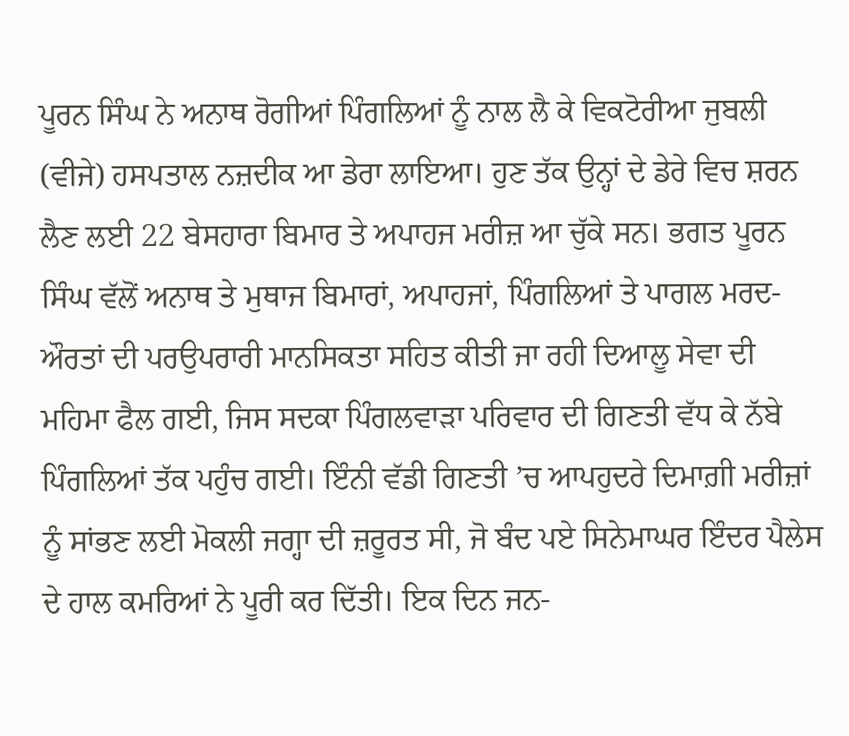ਪੂਰਨ ਸਿੰਘ ਨੇ ਅਨਾਥ ਰੋਗੀਆਂ ਪਿੰਗਲਿਆਂ ਨੂੰ ਨਾਲ ਲੈ ਕੇ ਵਿਕਟੋਰੀਆ ਜੁਬਲੀ (ਵੀਜੇ) ਹਸਪਤਾਲ ਨਜ਼ਦੀਕ ਆ ਡੇਰਾ ਲਾਇਆ। ਹੁਣ ਤੱਕ ਉਨ੍ਹਾਂ ਦੇ ਡੇਰੇ ਵਿਚ ਸ਼ਰਨ ਲੈਣ ਲਈ 22 ਬੇਸਹਾਰਾ ਬਿਮਾਰ ਤੇ ਅਪਾਹਜ ਮਰੀਜ਼ ਆ ਚੁੱਕੇ ਸਨ। ਭਗਤ ਪੂਰਨ ਸਿੰਘ ਵੱਲੋਂ ਅਨਾਥ ਤੇ ਮੁਥਾਜ ਬਿਮਾਰਾਂ, ਅਪਾਹਜਾਂ, ਪਿੰਗਲਿਆਂ ਤੇ ਪਾਗਲ ਮਰਦ-ਔਰਤਾਂ ਦੀ ਪਰਉਪਰਾਰੀ ਮਾਨਸਿਕਤਾ ਸਹਿਤ ਕੀਤੀ ਜਾ ਰਹੀ ਦਿਆਲੂ ਸੇਵਾ ਦੀ ਮਹਿਮਾ ਫੈਲ ਗਈ, ਜਿਸ ਸਦਕਾ ਪਿੰਗਲਵਾੜਾ ਪਰਿਵਾਰ ਦੀ ਗਿਣਤੀ ਵੱਧ ਕੇ ਨੱਬੇ ਪਿੰਗਲਿਆਂ ਤੱਕ ਪਹੁੰਚ ਗਈ। ਇੰਨੀ ਵੱਡੀ ਗਿਣਤੀ ’ਚ ਆਪਹੁਦਰੇ ਦਿਮਾਗ਼ੀ ਮਰੀਜ਼ਾਂ ਨੂੰ ਸਾਂਭਣ ਲਈ ਮੋਕਲੀ ਜਗ੍ਹਾ ਦੀ ਜ਼ਰੂਰਤ ਸੀ, ਜੋ ਬੰਦ ਪਏ ਸਿਨੇਮਾਘਰ ਇੰਦਰ ਪੈਲੇਸ ਦੇ ਹਾਲ ਕਮਰਿਆਂ ਨੇ ਪੂਰੀ ਕਰ ਦਿੱਤੀ। ਇਕ ਦਿਨ ਜਨ-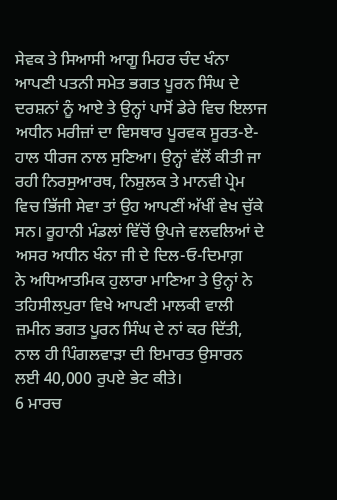ਸੇਵਕ ਤੇ ਸਿਆਸੀ ਆਗੂ ਮਿਹਰ ਚੰਦ ਖੰਨਾ ਆਪਣੀ ਪਤਨੀ ਸਮੇਤ ਭਗਤ ਪੂਰਨ ਸਿੰਘ ਦੇ ਦਰਸ਼ਨਾਂ ਨੂੰ ਆਏ ਤੇ ਉਨ੍ਹਾਂ ਪਾਸੋਂ ਡੇਰੇ ਵਿਚ ਇਲਾਜ ਅਧੀਨ ਮਰੀਜ਼ਾਂ ਦਾ ਵਿਸਥਾਰ ਪੂਰਵਕ ਸੂਰਤ-ਏ-ਹਾਲ ਧੀਰਜ ਨਾਲ ਸੁਣਿਆ। ਉਨ੍ਹਾਂ ਵੱਲੋਂ ਕੀਤੀ ਜਾ ਰਹੀ ਨਿਰਸੁਆਰਥ, ਨਿਸ਼ੁਲਕ ਤੇ ਮਾਨਵੀ ਪ੍ਰੇਮ ਵਿਚ ਭਿੱਜੀ ਸੇਵਾ ਤਾਂ ਉਹ ਆਪਣੀਂ ਅੱਖੀਂ ਵੇਖ ਚੁੱਕੇ ਸਨ। ਰੂਹਾਨੀ ਮੰਡਲਾਂ ਵਿੱਚੋਂ ਉਪਜੇ ਵਲਵਲਿਆਂ ਦੇ ਅਸਰ ਅਧੀਨ ਖੰਨਾ ਜੀ ਦੇ ਦਿਲ-ਓ-ਦਿਮਾਗ਼
ਨੇ ਅਧਿਆਤਮਿਕ ਹੁਲਾਰਾ ਮਾਣਿਆ ਤੇ ਉਨ੍ਹਾਂ ਨੇ ਤਹਿਸੀਲਪੁਰਾ ਵਿਖੇ ਆਪਣੀ ਮਾਲਕੀ ਵਾਲੀ ਜ਼ਮੀਨ ਭਗਤ ਪੂਰਨ ਸਿੰਘ ਦੇ ਨਾਂ ਕਰ ਦਿੱਤੀ, ਨਾਲ ਹੀ ਪਿੰਗਲਵਾੜਾ ਦੀ ਇਮਾਰਤ ਉਸਾਰਨ ਲਈ 40,000 ਰੁਪਏ ਭੇਟ ਕੀਤੇ।
6 ਮਾਰਚ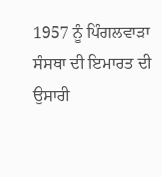1957 ਨੂੰ ਪਿੰਗਲਵਾੜਾ ਸੰਸਥਾ ਦੀ ਇਮਾਰਤ ਦੀ ਉਸਾਰੀ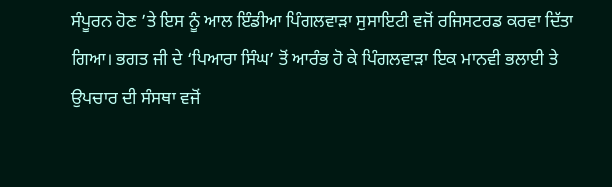ਸੰਪੂਰਨ ਹੋਣ ’ਤੇ ਇਸ ਨੂੰ ਆਲ ਇੰਡੀਆ ਪਿੰਗਲਵਾੜਾ ਸੁਸਾਇਟੀ ਵਜੋਂ ਰਜਿਸਟਰਡ ਕਰਵਾ ਦਿੱਤਾ ਗਿਆ। ਭਗਤ ਜੀ ਦੇ ‘ਪਿਆਰਾ ਸਿੰਘ’ ਤੋਂ ਆਰੰਭ ਹੋ ਕੇ ਪਿੰਗਲਵਾੜਾ ਇਕ ਮਾਨਵੀ ਭਲਾਈ ਤੇ ਉਪਚਾਰ ਦੀ ਸੰਸਥਾ ਵਜੋਂ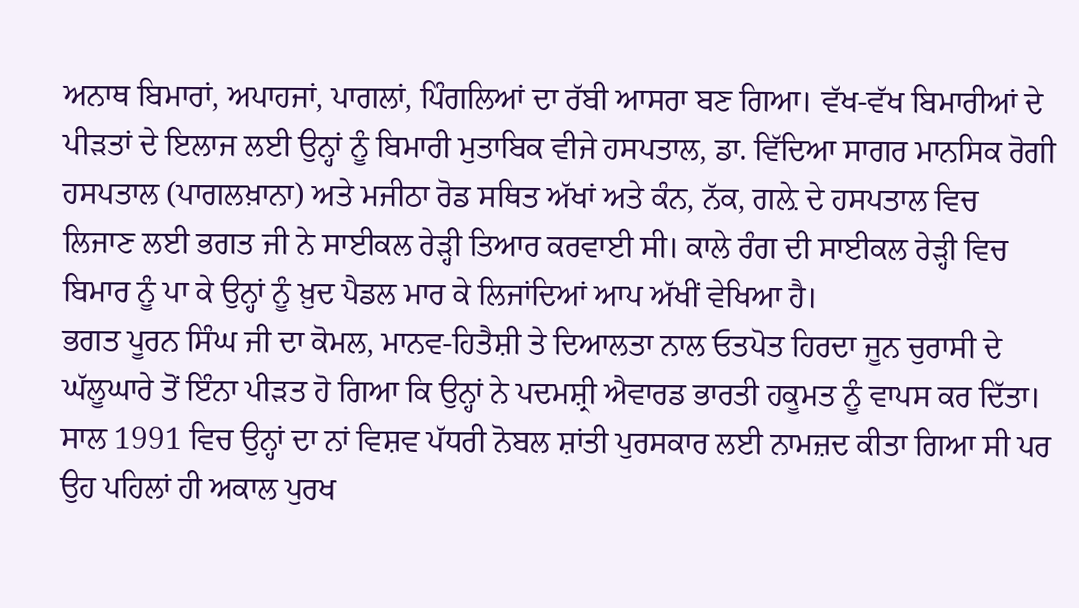ਅਨਾਥ ਬਿਮਾਰਾਂ, ਅਪਾਹਜਾਂ, ਪਾਗਲਾਂ, ਪਿੰਗਲਿਆਂ ਦਾ ਰੱਬੀ ਆਸਰਾ ਬਣ ਗਿਆ। ਵੱਖ-ਵੱਖ ਬਿਮਾਰੀਆਂ ਦੇ ਪੀੜਤਾਂ ਦੇ ਇਲਾਜ ਲਈ ਉਨ੍ਹਾਂ ਨੂੰ ਬਿਮਾਰੀ ਮੁਤਾਬਿਕ ਵੀਜੇ ਹਸਪਤਾਲ, ਡਾ. ਵਿੱਦਿਆ ਸਾਗਰ ਮਾਨਸਿਕ ਰੋਗੀ ਹਸਪਤਾਲ (ਪਾਗਲਖ਼ਾਨਾ) ਅਤੇ ਮਜੀਠਾ ਰੋਡ ਸਥਿਤ ਅੱਖਾਂ ਅਤੇ ਕੰਨ, ਨੱਕ, ਗਲ਼ੇ ਦੇ ਹਸਪਤਾਲ ਵਿਚ ਲਿਜਾਣ ਲਈ ਭਗਤ ਜੀ ਨੇ ਸਾਈਕਲ ਰੇੜ੍ਹੀ ਤਿਆਰ ਕਰਵਾਈ ਸੀ। ਕਾਲੇ ਰੰਗ ਦੀ ਸਾਈਕਲ ਰੇੜ੍ਹੀ ਵਿਚ ਬਿਮਾਰ ਨੂੰ ਪਾ ਕੇ ਉਨ੍ਹਾਂ ਨੂੰ ਖ਼ੁਦ ਪੈਡਲ ਮਾਰ ਕੇ ਲਿਜਾਂਦਿਆਂ ਆਪ ਅੱਖੀਂ ਵੇਖਿਆ ਹੈ।
ਭਗਤ ਪੂਰਨ ਸਿੰਘ ਜੀ ਦਾ ਕੋਮਲ, ਮਾਨਵ-ਹਿਤੈਸ਼ੀ ਤੇ ਦਿਆਲਤਾ ਨਾਲ ਓਤਪੋਤ ਹਿਰਦਾ ਜੂਨ ਚੁਰਾਸੀ ਦੇ ਘੱਲੂਘਾਰੇ ਤੋਂ ਇੰਨਾ ਪੀੜਤ ਹੋ ਗਿਆ ਕਿ ਉਨ੍ਹਾਂ ਨੇ ਪਦਮਸ਼੍ਰੀ ਐਵਾਰਡ ਭਾਰਤੀ ਹਕੂਮਤ ਨੂੰ ਵਾਪਸ ਕਰ ਦਿੱਤਾ। ਸਾਲ 1991 ਵਿਚ ਉਨ੍ਹਾਂ ਦਾ ਨਾਂ ਵਿਸ਼ਵ ਪੱਧਰੀ ਨੋਬਲ ਸ਼ਾਂਤੀ ਪੁਰਸਕਾਰ ਲਈ ਨਾਮਜ਼ਦ ਕੀਤਾ ਗਿਆ ਸੀ ਪਰ ਉਹ ਪਹਿਲਾਂ ਹੀ ਅਕਾਲ ਪੁਰਖ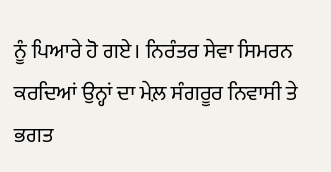ਨੂੰ ਪਿਆਰੇ ਹੋ ਗਏ। ਨਿਰੰਤਰ ਸੇਵਾ ਸਿਮਰਨ ਕਰਦਿਆਂ ਉਨ੍ਹਾਂ ਦਾ ਮੇਲ਼ ਸੰਗਰੂਰ ਨਿਵਾਸੀ ਤੇ ਭਗਤ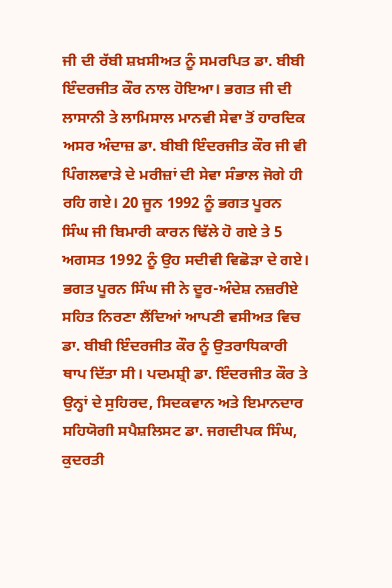ਜੀ ਦੀ ਰੱਬੀ ਸ਼ਖ਼ਸੀਅਤ ਨੂੰ ਸਮਰਪਿਤ ਡਾ. ਬੀਬੀ ਇੰਦਰਜੀਤ ਕੌਰ ਨਾਲ ਹੋਇਆ। ਭਗਤ ਜੀ ਦੀ ਲਾਸਾਨੀ ਤੇ ਲਾਮਿਸਾਲ ਮਾਨਵੀ ਸੇਵਾ ਤੋਂ ਹਾਰਦਿਕ ਅਸਰ ਅੰਦਾਜ਼ ਡਾ. ਬੀਬੀ ਇੰਦਰਜੀਤ ਕੌਰ ਜੀ ਵੀ ਪਿੰਗਲਵਾੜੇ ਦੇ ਮਰੀਜ਼ਾਂ ਦੀ ਸੇਵਾ ਸੰਭਾਲ ਜੋਗੇ ਹੀ ਰਹਿ ਗਏ। 20 ਜੂਨ 1992 ਨੂੰ ਭਗਤ ਪੂਰਨ ਸਿੰਘ ਜੀ ਬਿਮਾਰੀ ਕਾਰਨ ਢਿੱਲੇ ਹੋ ਗਏ ਤੇ 5 ਅਗਸਤ 1992 ਨੂੰ ਉਹ ਸਦੀਵੀ ਵਿਛੋੜਾ ਦੇ ਗਏ।
ਭਗਤ ਪੂਰਨ ਸਿੰਘ ਜੀ ਨੇ ਦੂਰ-ਅੰਦੇਸ਼ ਨਜ਼ਰੀਏ ਸਹਿਤ ਨਿਰਣਾ ਲੈਂਦਿਆਂ ਆਪਣੀ ਵਸੀਅਤ ਵਿਚ ਡਾ. ਬੀਬੀ ਇੰਦਰਜੀਤ ਕੌਰ ਨੂੰ ਉਤਰਾਧਿਕਾਰੀ ਥਾਪ ਦਿੱਤਾ ਸੀ। ਪਦਮਸ਼੍ਰੀ ਡਾ. ਇੰਦਰਜੀਤ ਕੌਰ ਤੇ ਉਨ੍ਹਾਂ ਦੇ ਸੁਹਿਰਦ, ਸਿਦਕਵਾਨ ਅਤੇ ਇਮਾਨਦਾਰ ਸਹਿਯੋਗੀ ਸਪੈਸ਼ਲਿਸਟ ਡਾ. ਜਗਦੀਪਕ ਸਿੰਘ, ਕੁਦਰਤੀ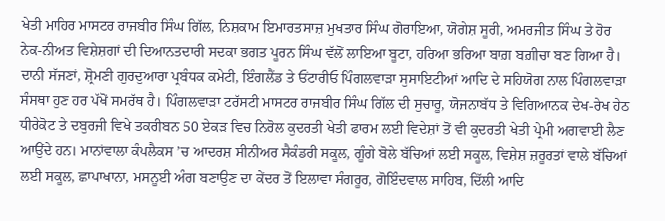ਖੇਤੀ ਮਾਹਿਰ ਮਾਸਟਰ ਰਾਜਬੀਰ ਸਿੰਘ ਗਿੱਲ, ਨਿਸ਼ਕਾਮ ਇਮਾਰਤਸਾਜ਼ ਮੁਖਤਾਰ ਸਿੰਘ ਗੋਰਾਇਆ, ਯੋਗੇਸ਼ ਸੂਰੀ, ਅਮਰਜੀਤ ਸਿੰਘ ਤੇ ਹੋਰ ਨੇਕ-ਨੀਅਤ ਵਿਸ਼ੇਸ਼ਗਾਂ ਦੀ ਦਿਆਨਤਦਾਰੀ ਸਦਕਾ ਭਗਤ ਪੂਰਨ ਸਿੰਘ ਵੱਲੋਂ ਲਾਇਆ ਬੂਟਾ, ਹਰਿਆ ਭਰਿਆ ਬਾਗ਼ ਬਗ਼ੀਚਾ ਬਣ ਗਿਆ ਹੈ। ਦਾਨੀ ਸੱਜਣਾਂ, ਸ਼੍ਰੋਮਣੀ ਗੁਰਦੁਆਰਾ ਪ੍ਰਬੰਧਕ ਕਮੇਟੀ, ਇੰਗਲੈਂਡ ਤੇ ਓਂਟਾਰੀਓ ਪਿੰਗਲਵਾੜਾ ਸੁਸਾਇਟੀਆਂ ਆਦਿ ਦੇ ਸਹਿਯੋਗ ਨਾਲ ਪਿੰਗਲਵਾੜਾ ਸੰਸਥਾ ਹੁਣ ਹਰ ਪੱਖੋਂ ਸਮਰੱਥ ਹੈ। ਪਿੰਗਲਵਾੜਾ ਟਰੱਸਟੀ ਮਾਸਟਰ ਰਾਜਬੀਰ ਸਿੰਘ ਗਿੱਲ ਦੀ ਸੁਚਾਰੂ, ਯੋਜਨਾਬੱਧ ਤੇ ਵਿਗਿਆਨਕ ਦੇਖ-ਰੇਖ ਹੇਠ ਧੀਰੇਕੋਟ ਤੇ ਦਬੁਰਜੀ ਵਿਖੇ ਤਕਰੀਬਨ 50 ਏਕੜ ਵਿਚ ਨਿਰੋਲ ਕੁਦਰਤੀ ਖੇਤੀ ਫਾਰਮ ਲਈ ਵਿਦੇਸ਼ਾਂ ਤੋਂ ਵੀ ਕੁਦਰਤੀ ਖੇਤੀ ਪ੍ਰੇਮੀ ਅਗਵਾਈ ਲੈਣ ਆਉਂਦੇ ਹਨ। ਮਾਨਾਂਵਾਲਾ ਕੰਪਲੈਕਸ ’ਚ ਆਦਰਸ਼ ਸੀਨੀਅਰ ਸੈਕੰਡਰੀ ਸਕੂਲ, ਗੂੰਗੇ ਬੋਲੇ ਬੱਚਿਆਂ ਲਈ ਸਕੂਲ, ਵਿਸ਼ੇਸ਼ ਜ਼ਰੂਰਤਾਂ ਵਾਲੇ ਬੱਚਿਆਂ ਲਈ ਸਕੂਲ, ਛਾਪਾਖਾਨਾ, ਮਸਨੂਈ ਅੰਗ ਬਣਾਉਣ ਦਾ ਕੇਂਦਰ ਤੋਂ ਇਲਾਵਾ ਸੰਗਰੂਰ, ਗੋਇੰਦਵਾਲ ਸਾਹਿਬ, ਦਿੱਲੀ ਆਦਿ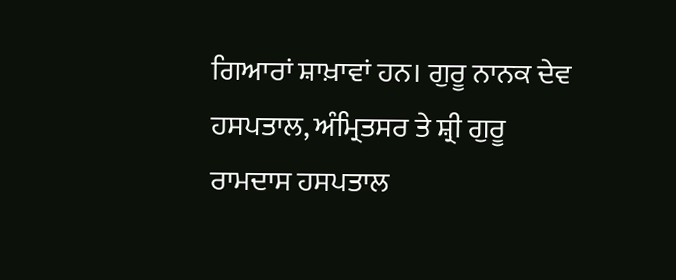ਗਿਆਰਾਂ ਸ਼ਾਖ਼ਾਵਾਂ ਹਨ। ਗੁਰੂ ਨਾਨਕ ਦੇਵ ਹਸਪਤਾਲ, ਅੰਮ੍ਰਿਤਸਰ ਤੇ ਸ਼੍ਰੀ ਗੁਰੂ ਰਾਮਦਾਸ ਹਸਪਤਾਲ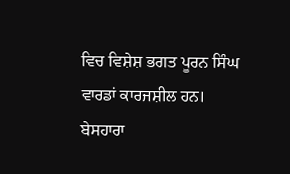ਵਿਚ ਵਿਸ਼ੇਸ਼ ਭਗਤ ਪੂਰਨ ਸਿੰਘ ਵਾਰਡਾਂ ਕਾਰਜਸ਼ੀਲ ਹਨ। ਬੇਸਹਾਰਾ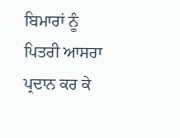ਬਿਮਾਰਾਂ ਨੂੰ ਪਿਤਰੀ ਆਸਰਾ ਪ੍ਰਦਾਨ ਕਰ ਕੇ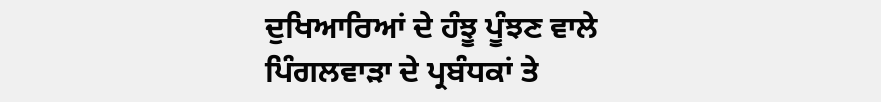ਦੁਖਿਆਰਿਆਂ ਦੇ ਹੰਝੂ ਪੂੰਝਣ ਵਾਲੇ ਪਿੰਗਲਵਾੜਾ ਦੇ ਪ੍ਰਬੰਧਕਾਂ ਤੇ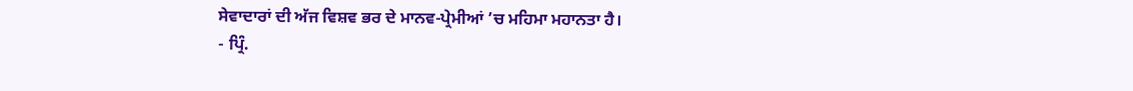ਸੇਵਾਦਾਰਾਂ ਦੀ ਅੱਜ ਵਿਸ਼ਵ ਭਰ ਦੇ ਮਾਨਵ-ਪ੍ਰੇਮੀਆਂ ’ਚ ਮਹਿਮਾ ਮਹਾਨਤਾ ਹੈ।
- ਪ੍ਰਿੰ.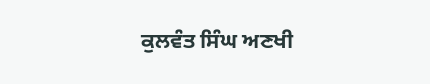ਕੁਲਵੰਤ ਸਿੰਘ ਅਣਖੀ